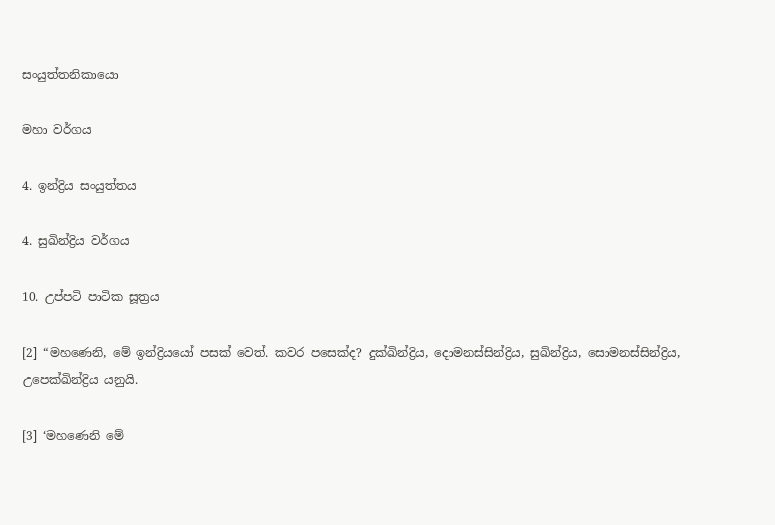සංයුත්තනිකායො

මහා වර්ගය

4. ඉන්ද්‍රිය සංයුත්තය

4. සුඛින්ද්‍රිය වර්ගය

10. උප්පටි පාටික සූත්‍රය

[2] “මහණෙනි, මේ ඉන්ද්‍රියයෝ පසක් වෙත්. කවර පසෙක්ද? දුක්ඛින්ද්‍රිය, දොමනස්සින්ද්‍රිය, සුඛින්ද්‍රිය, සොමනස්සින්ද්‍රිය, උපෙක්ඛින්ද්‍රිය යනුයි.

[3] ‘මහණෙනි මේ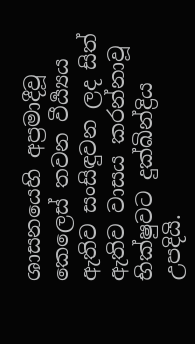ශාසනයෙහි අප්‍රමාදීවූ කෙලෙස් තවන වීර්‍ය්‍යය ඇතිව සංසිඳුවන ලද සිත් ඇතිව වාසය කරන්නාවූ භික්ෂුවට දුක්ඛින්ද්‍රිය උපදියි.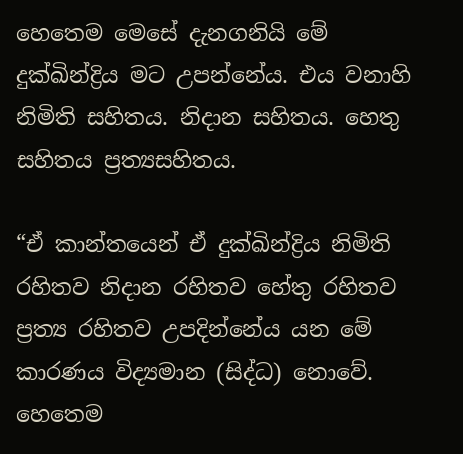හෙතෙම මෙසේ දැනගනියි මේ දුක්ඛින්ද්‍රිය මට උපන්නේය. එය වනාහි නිමිති සහිතය. නිදාන සහිතය. හෙතු සහිතය ප්‍රත්‍යසහිතය.

“ඒ කාන්තයෙන් ඒ දුක්ඛින්ද්‍රිය නිමිති රහිතව නිදාන රහිතව හේතු රහිතව ප්‍රත්‍ය රහිතව උපදින්නේය යන මේ කාරණය විද්‍යමාන (සිද්ධ) නොවේ. හෙතෙම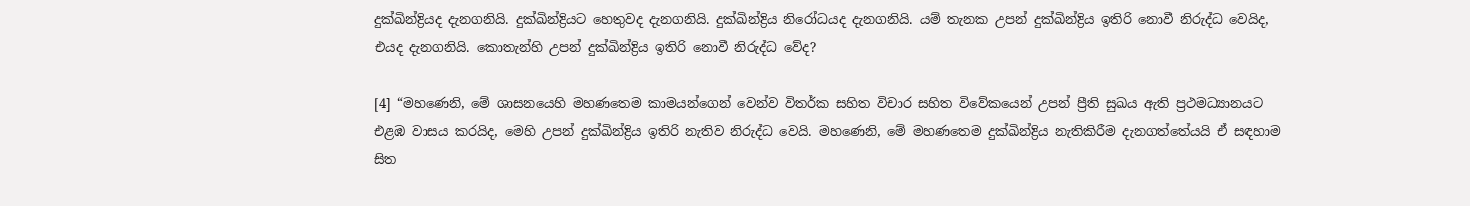දුක්ඛින්ද්‍රියද දැනගනියි. දුක්ඛින්ද්‍රියට හෙතුවද දැනගනියි. දුක්ඛින්ද්‍රිය නිරෝධයද දැනගනියි. යම් තැනක උපන් දුක්ඛින්ද්‍රිය ඉතිරි නොවී නිරුද්ධ වෙයිද, එයද දැනගනියි. කොතැන්හි උපන් දුක්ඛින්ද්‍රිය ඉතිරි නොවී නිරුද්ධ වේද?

[4] “මහණෙනි, මේ ශාසනයෙහි මහණතෙම කාමයන්ගෙන් වෙන්ව විතර්ක සහිත විචාර සහිත විවේකයෙන් උපන් ප්‍රීති සුඛය ඇති ප්‍රථමධ්‍යානයට එළඹ වාසය කරයිද, මෙහි උපන් දුක්ඛින්ද්‍රිය ඉතිරි නැතිව නිරුද්ධ වෙයි. මහණෙනි, මේ මහණතෙම දුක්ඛින්ද්‍රිය නැතිකිරීම දැනගත්තේයයි ඒ සඳහාම සිත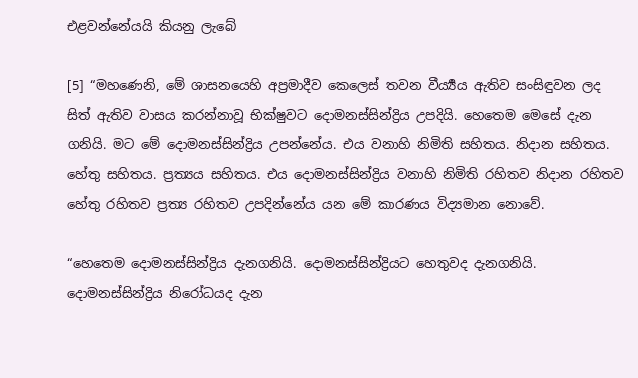එළවන්නේයයි කියනු ලැබේ

[5] “මහණෙනි, මේ ශාසනයෙහි අප්‍රමාදීව කෙලෙස් තවන වීර්‍ය්‍යය ඇතිව සංසිඳුවන ලද සිත් ඇතිව වාසය කරන්නාවූ භික්ෂුවට දොමනස්සින්ද්‍රිය උපදියි. හෙතෙම මෙසේ දැන ගනියි. මට මේ දොමනස්සින්ද්‍රිය උපන්නේය. එය වනාහි නිමිති සහිතය. නිදාන සහිතය. හේතු සහිතය. ප්‍රත්‍යය සහිතය. එය දොමනස්සින්ද්‍රිය වනාහි නිමිති රහිතව නිදාන රහිතව හේතු රහිතව ප්‍රත්‍ය රහිතව උපදින්නේය යන මේ කාරණය විද්‍යමාන නොවේ.

“හෙතෙම දොමනස්සින්ද්‍රිය දැනගනියි. දොමනස්සින්ද්‍රියට හෙතුවද දැනගනියි. දොමනස්සින්ද්‍රිය නිරෝධයද දැන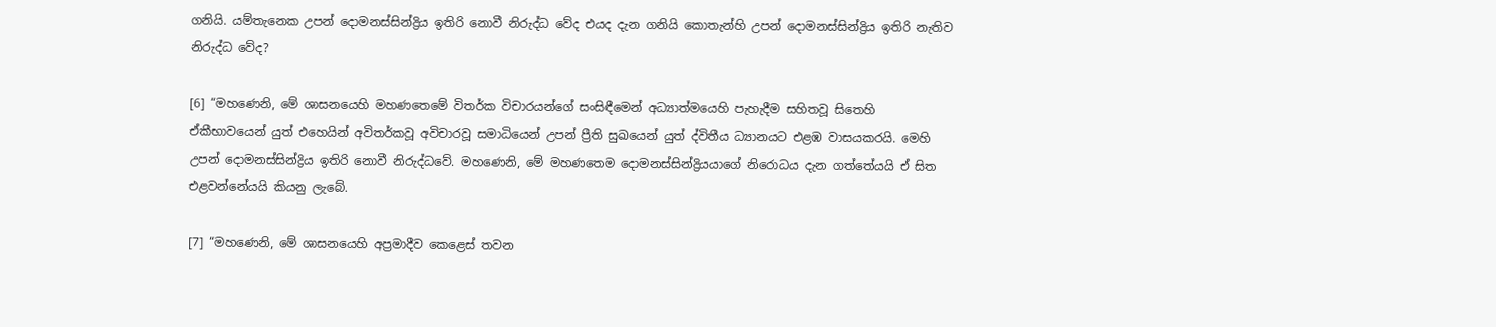ගනියි. යම්තැනෙක උපන් දොමනස්සින්ද්‍රිය ඉතිරි නොවී නිරුද්ධ වේද එයද දැන ගනියි කොතැන්හි උපන් දොමනස්සින්ද්‍රිය ඉතිරි නැතිව නිරුද්ධ වේද?

[6] “මහණෙනි, මේ ශාසනයෙහි මහණතෙමේ විතර්ක විචාරයන්ගේ සංසිඳීමෙන් අධ්‍යාත්මයෙහි පැහැදීම සහිතවූ සිතෙහි ඒකීභාවයෙන් යුත් එහෙයින් අවිතර්කවූ අවිචාරවූ සමාධියෙන් උපන් ප්‍රීති සුඛයෙන් යුත් ද්විතීය ධ්‍යානයට එළඹ වාසයකරයි. මෙහි උපන් දොමනස්සින්ද්‍රිය ඉතිරි නොවී නිරුද්ධවේ. මහණෙනි, මේ මහණතෙම දොමනස්සින්ද්‍රියයාගේ නිරොධය දැන ගත්තේයයි ඒ සිත එළවන්නේයයි කියනු ලැබේ.

[7] “මහණෙනි, මේ ශාසනයෙහි අප්‍රමාදීව කෙළෙස් තවන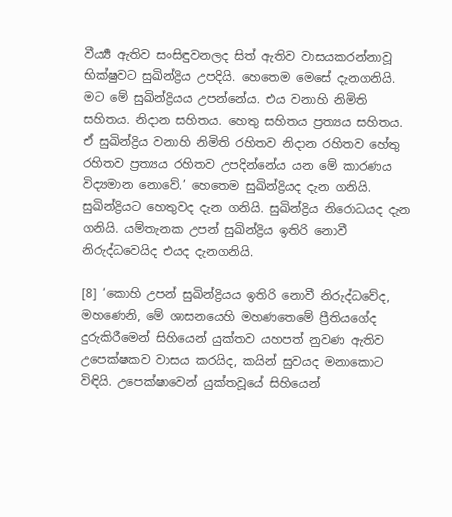වීර්‍ය්‍ය ඇතිව සංසිඳුවනලද සිත් ඇතිව වාසයකරන්නාවූ භික්ෂුවට සුඛින්ද්‍රිය උපදියි. හෙතෙම මෙසේ දැනගනියි. මට මේ සුඛින්ද්‍රියය උපන්නේය. එය වනාහි නිමිති සහිතය. නිදාන සහිතය. හෙතු සහිතය ප්‍රත්‍යය සහිතය. ඒ සුඛින්ද්‍රිය වනාහි නිමිති රහිතව නිදාන රහිතව හේතු රහිතව ප්‍රත්‍යය රහිතව උපදින්නේය යන මේ කාරණය විද්‍යමාන නොවේ.’ හෙතෙම සුඛින්ද්‍රියද දැන ගනියි. සුඛින්ද්‍රියට හෙතුවද දැන ගනියි. සුඛින්ද්‍රිය නිරොධයද දැන ගනියි. යම්තැනක උපන් සුඛින්ද්‍රිය ඉතිරි නොවී නිරුද්ධවෙයිද එයද දැනගනියි.

[8] ‘කොහි උපන් සුඛින්ද්‍රියය ඉතිරි නොවී නිරුද්ධවේද, මහණෙනි, මේ ශාසනයෙහි මහණතෙමේ ප්‍රීතියගේද දුරුකිරීමෙන් සිහියෙන් යුක්තව යහපත් නුවණ ඇතිව උපෙක්ෂකව වාසය කරයිද, කයින් සුවයද මනාකොට විඳියි. උපෙක්ෂාවෙන් යුක්තවූයේ සිහියෙන්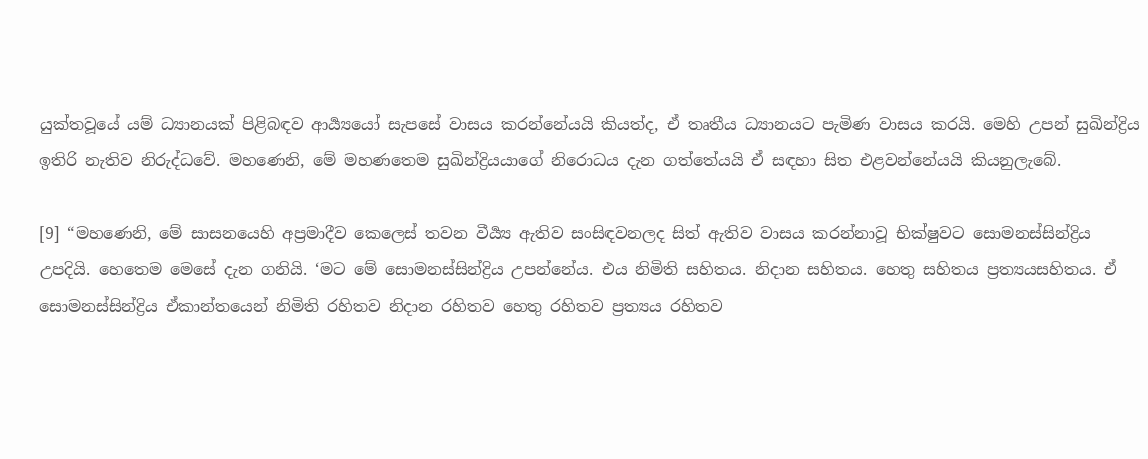යුක්තවූයේ යම් ධ්‍යානයක් පිළිබඳව ආර්‍ය්‍යයෝ සැපසේ වාසය කරන්නේයයි කියත්ද, ඒ තෘතීය ධ්‍යානයට පැමිණ වාසය කරයි. මෙහි උපන් සුඛින්ද්‍රිය ඉතිරි නැතිව නිරුද්ධවේ. මහණෙනි, මේ මහණතෙම සුඛින්ද්‍රියයාගේ නිරොධය දැන ගත්තේයයි ඒ සඳහා සිත එළවන්නේයයි කියනුලැබේ.

[9] “මහණෙනි, මේ සාසනයෙහි අප්‍රමාදීව කෙලෙස් තවන වීර්‍ය්‍ය ඇතිව සංසිඳවනලද සිත් ඇතිව වාසය කරන්නාවූ භික්ෂුවට සොමනස්සින්ද්‍රිය උපදියි. හෙතෙම මෙසේ දැන ගනියි. ‘මට මේ සොමනස්සින්ද්‍රිය උපන්නේය. එය නිමිති සහිතය. නිදාන සහිතය. හෙතු සහිතය ප්‍රත්‍යයසහිතය. ඒ සොමනස්සින්ද්‍රිය ඒකාන්තයෙන් නිමිති රහිතව නිදාන රහිතව හෙතු රහිතව ප්‍රත්‍යය රහිතව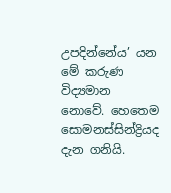උපදින්නේය’ යන මේ කරුණ විද්‍යමාන නොවේ. හෙතෙම සොමනස්සින්ද්‍රියද දැන ගනියි.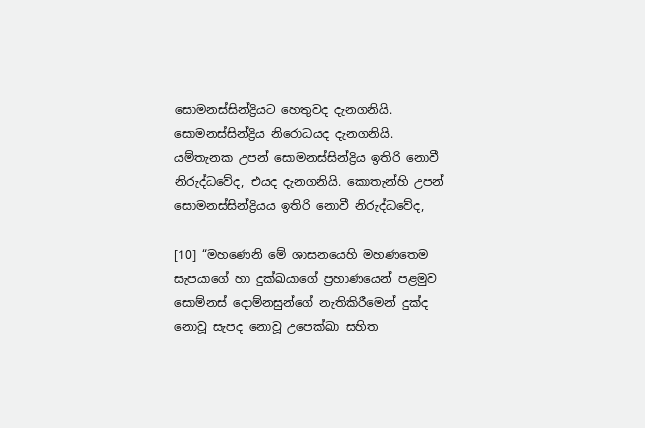සොමනස්සින්ද්‍රියට හෙතුවද දැනගනියි. සොමනස්සින්ද්‍රිය නිරොධයද දැනගනියි. යම්තැනක උපන් සොමනස්සින්ද්‍රිය ඉතිරි නොවී නිරුද්ධවේද, එයද දැනගනියි. කොතැන්හි උපන් සොමනස්සින්ද්‍රියය ඉතිරි නොවී නිරුද්ධවේද,

[10] “මහණෙනි මේ ශාසනයෙහි මහණතෙම සැපයාගේ හා දුක්ඛයාගේ ප්‍රහාණයෙන් පළමුව සොම්නස් දොම්නසුන්ගේ නැතිකිරීමෙන් දුක්ද නොවූ සැපද නොවූ උපෙක්ඛා සහිත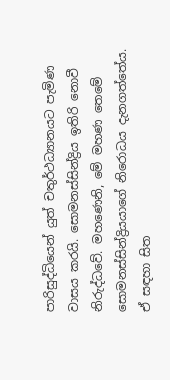පාරිසුද්ධියෙන් යුත් චතුර්ථධ්‍යානයට පැමිණ වාසය කරයි. සොමනස්සින්ද්‍රිය ඉතිරි නොවී නිරුද්ධවේ. මහණෙනි, මේ මහණ තෙමේ සොමනස්සින්ද්‍රියයාගේ නිරොධය දැනගත්තේය. ඒ සඳහා සිත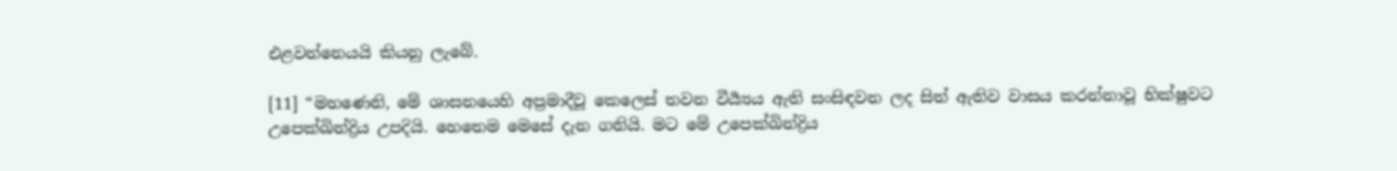එළවන්නෙයයි කියනු ලැබේ.

[11] “මහණෙනි, මේ ශාසනයෙහි අප්‍රමාදීවූ කෙලෙස් තවන වීර්‍ය්‍යය ඇති සංසිඳවන ලද සිත් ඇතිව වාසය කරන්නාවූ භික්ෂුවට උපෙක්ඛින්ද්‍රිය උපදියි. හෙතෙම මෙසේ දැන ගනියි. මට මේ උපෙක්ඛින්ද්‍රිය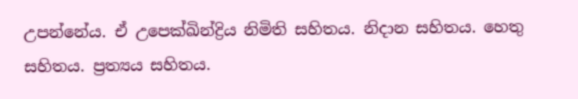උපන්නේය. ඒ උපෙක්ඛින්ද්‍රිය නිමිති සහිතය. නිදාන සහිතය. හෙතු සහිතය. ප්‍රත්‍යය සහිතය.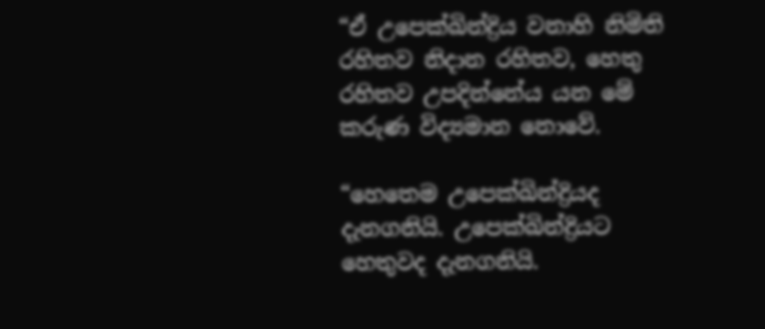“ඒ උපෙක්ඛින්ද්‍රිය වනාහි නිමිති රහිතව නිදාන රහිතව, හෙතු රහිතව උපදින්නේය යන මේ කරුණ විද්‍යමාන නොවේ.

“හෙතෙම උපෙක්ඛින්ද්‍රියද දැනගනියි. උපෙක්ඛින්ද්‍රියට හෙතුවද දැනගනියි.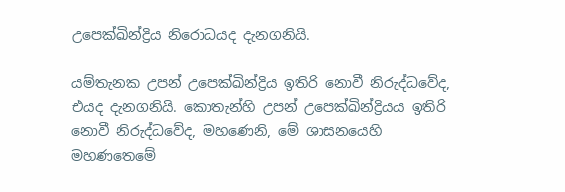උපෙක්ඛින්ද්‍රිය නිරොධයද දැනගනියි.

යම්තැනක උපන් උපෙක්ඛින්ද්‍රිය ඉතිරි නොවී නිරුද්ධවේද, එයද දැනගනියි. කොතැන්හි උපන් උපෙක්ඛින්ද්‍රියය ඉතිරි නොවී නිරුද්ධවේද, මහණෙනි, මේ ශාසනයෙහි මහණතෙමේ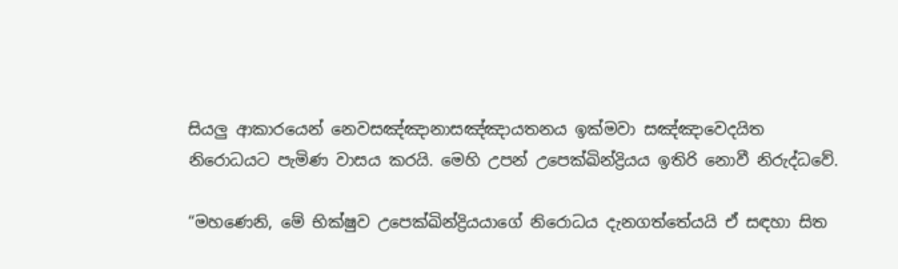සියලු ආකාරයෙන් නෙවසඤ්ඤානාසඤ්ඤායතනය ඉක්මවා සඤ්ඤාවෙදයිත නිරොධයට පැමිණ වාසය කරයි. මෙහි උපන් උපෙක්ඛින්ද්‍රියය ඉතිරි නොවී නිරුද්ධවේ.

“මහණෙනි, මේ භික්ෂුව උපෙක්ඛින්ද්‍රියයාගේ නිරොධය දැනගත්තේයයි ඒ සඳහා සිත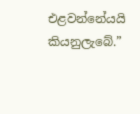එළවන්නේයයි කියනුලැබේ.”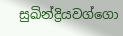සුඛින්ද්‍රියවග්ගො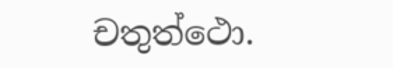චතුත්ථො.